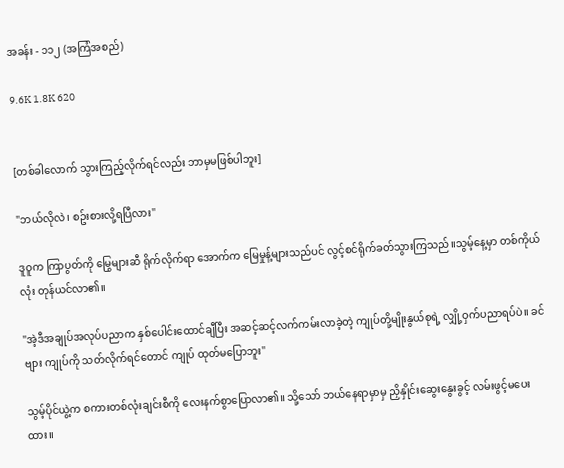အခန်း - ၁၁၂ (အကြံအစည်)

9.6K 1.8K 620


[တစ်ခါလောက် သွားကြည့်လိုက်ရင်လည်း ဘာမှမဖြစ်ပါဘူး]

"ဘယ်လိုလဲ၊ စဥ်းစားလို့ရပြီလား"

ဒူဝူက ကြာပွတ်ကို မြွေများဆီ ရိုက်လိုက်ရာ အောက်က မြေမှုန့်များသည်ပင် လွင့်စင်ရိုက်ခတ်သွားကြသည်။သွမ့်နေ့မှာ တစ်ကိုယ်လုံး တုန်ယင်လာ၏။

"အဲ့ဒီအချုပ်အလုပ်ပညာက နှစ်ပေါင်းထောင်ချီပြီး အဆင့်ဆင့်လက်ကမ်းလာခဲ့တဲ့ ကျုပ်တို့မျိုးနွယ်စုရဲ့ လျှို့ဝှက်ပညာရပ်ပဲ။ ခင်ဗျား ကျုပ်ကို သတ်လိုက်ရင်တောင် ကျုပ် ထုတ်မပြောဘူး"

သွမ့်ပိုင်ယွဲ့က စကားတစ်လုံးချင်းစီကို လေးနက်စွာပြောလာ၏။ သို့သော် ဘယ်နေရာမှာမှ ညှိနှိုင်းဆွေးနွေးခွင့် လမ်းဖွင့်မပေးထား။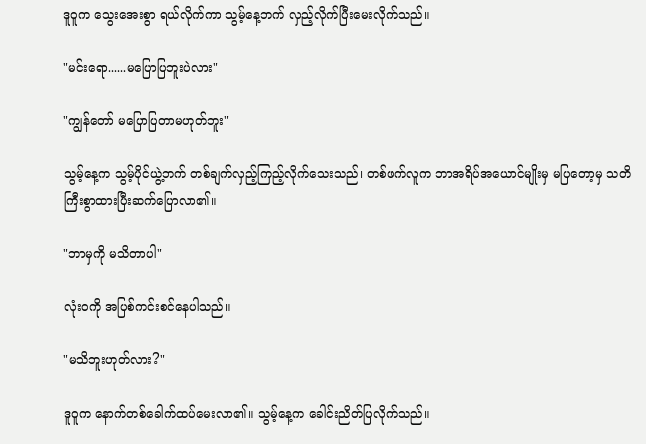ဒူဝူက သွေးအေးစွာ ရယ်လိုက်ကာ သွမ့်နေ့ဘက် လှည့်လိုက်ပြီးမေးလိုက်သည်။

"မင်းရော......မပြောပြဘူးပဲလား"

"ကျွန်တော် မပြောပြတာမဟုတ်ဘူး"

သွမ့်နေ့က သွမ့်ပိုင်ယွဲ့ဘက် တစ်ချက်လှည့်ကြည့်လိုက်သေးသည်၊ တစ်ဖက်လူက ဘာအရိပ်အယောင်မျိုးမှ မပြတော့မှ သတိကြီးစွာထားပြီးဆက်ပြောလာ၏။

"ဘာမှကို မသိတာပါ"

လုံးဝကို အပြစ်ကင်းစင်နေပါသည်။

"မသိဘူးဟုတ်လား?"

ဒူဝူက နောက်တစ်ခေါက်ထပ်မေးလာ၏။ သွမ့်နေ့က ခေါင်းညိတ်ပြလိုက်သည်။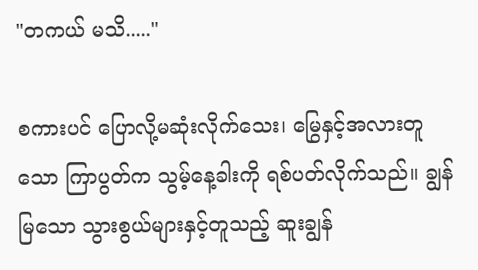"တကယ် မသိ....."

စကားပင် ပြောလို့မဆုံးလိုက်သေး၊ မြွေနှင့်အလားတူသော ကြာပွတ်က သွမ့်နေ့ခါးကို ရစ်ပတ်လိုက်သည်။ ချွန်မြသော သွားစွယ်များနှင့်တူသည့် ဆူးချွန်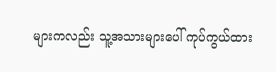များကလည်း သူ့အသားများပေါ် ကုပ်ကွယ်ထား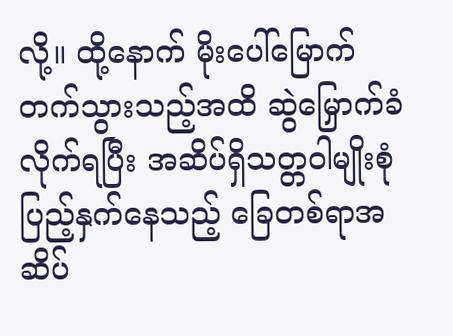လို့။ ထို့နောက် မိုးပေါ်မြောက်တက်သွားသည့်အထိ ဆွဲမြှောက်ခံလိုက်ရပြီး အဆိပ်ရှိသတ္တဝါမျိုးစုံ ပြည့်နှက်နေသည့် ခြေတစ်ရာအဆိပ်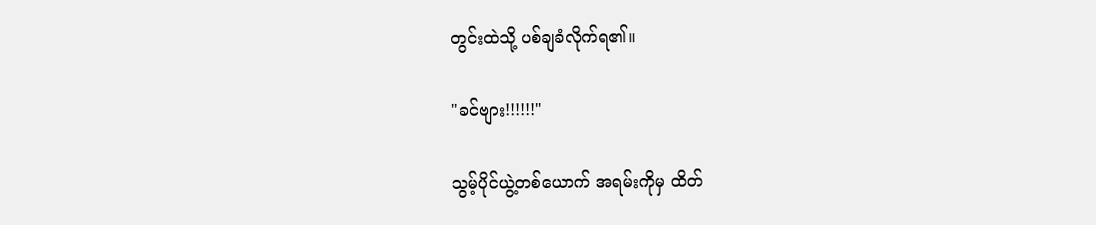တွင်းထဲသို့ ပစ်ချခံလိုက်ရ၏။

"ခင်ဗျား!!!!!!"

သွမ့်ပိုင်ယွဲ့တစ်ယောက် အရမ်းကိုမှ ထိတ်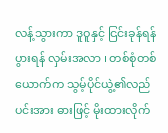လန့်သွားကာ ဒူဝူနှင့် ငြင်းခုန်ရန်ပွားရန် လှမ်းအလာ ၊ တစ်စုံတစ်ယောက်က သွမ့်ပိုင်ယွဲ့၏လည်ပင်းအား ဓားဖြင့် မိုးထားလိုက်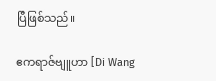ပြီဖြစ်သည်။

ဧကရာဇ်ဗျူဟာ [Di Wang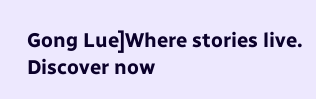Gong Lue]Where stories live. Discover now